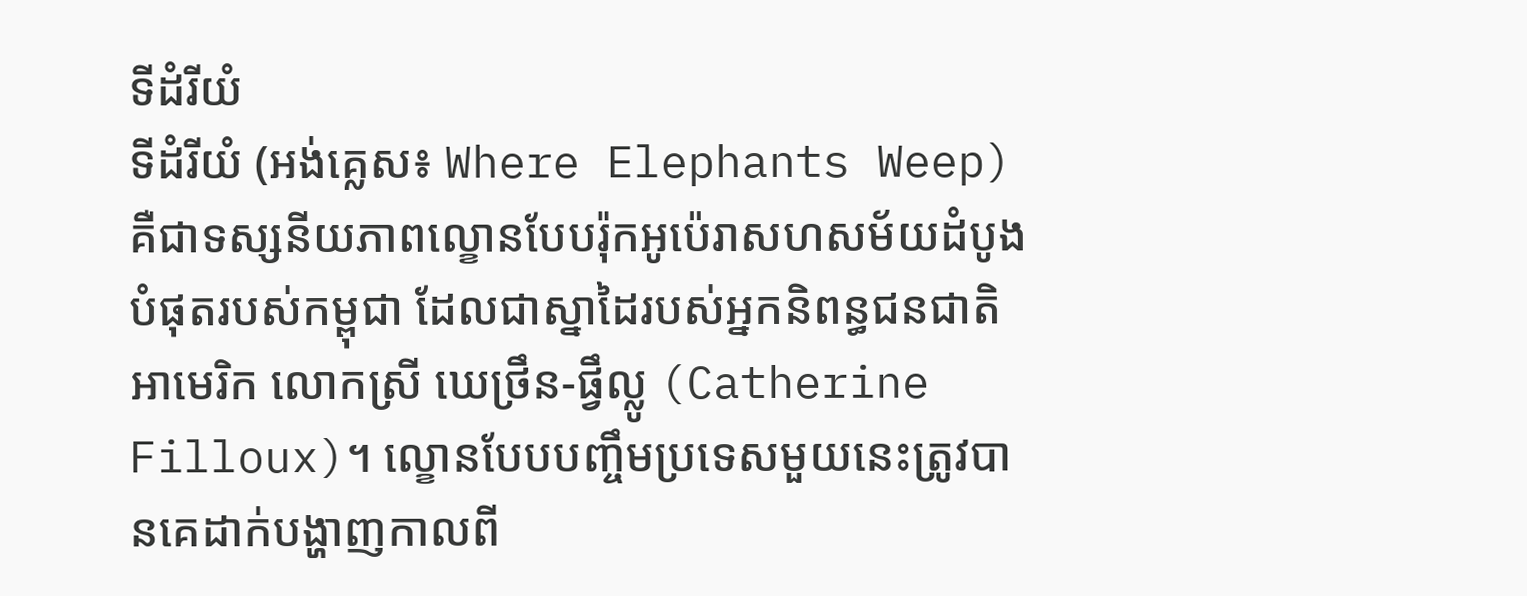ទីដំរីយំ
ទីដំរីយំ (អង់គ្លេស៖ Where Elephants Weep) គឺជាទស្សនីយភាពល្ខោនបែបរ៉ុកអូប៉េរាសហសម័យដំបូងបំផុតរបស់កម្ពុជា ដែលជាស្នាដៃរបស់អ្នកនិពន្ធជនជាតិអាមេរិក លោកស្រី ឃេថ្រឹន-ផ្វឹល្លូ (Catherine Filloux)។ ល្ខោនបែបបញ្ចឹមប្រទេសមួយនេះត្រូវបានគេដាក់បង្ហាញកាលពី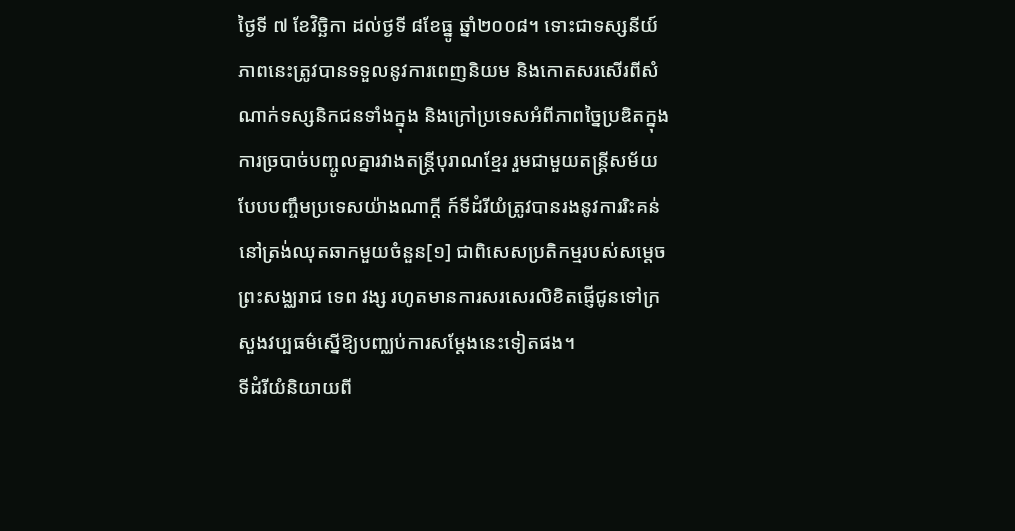ថ្ងៃទី ៧ ខែវិច្ឆិកា ដល់ថ្ងទី ៨ខែធ្នូ ឆ្នាំ២០០៨។ ទោះជាទស្សនីយ៍ភាពនេះត្រូវបានទទួលនូវការពេញនិយម និងកោតសរសើរពីសំណាក់ទស្សនិកជនទាំងក្នុង និងក្រៅប្រទេសអំពីភាពច្នៃប្រឌិតក្នុងការច្របាច់បញ្ចូលគ្នារវាងតន្ត្រីបុរាណខ្មែរ រួមជាមួយតន្ត្រីសម័យបែបបញ្ចឹមប្រទេសយ៉ាងណាក្ដី ក៍ទីដំរីយំត្រូវបានរងនូវការរិះគន់នៅត្រង់ឈុតឆាកមួយចំនួន[១] ជាពិសេសប្រតិកម្មរបស់សម្ដេចព្រះសង្ឈរាជ ទេព វង្ស រហូតមានការសរសេរលិខិតផ្ញើជូនទៅក្រសួងវប្បធម៌ស្នើឱ្យបញ្ឈប់ការសម្ដែងនេះទៀតផង។
ទីដំរីយំនិយាយពី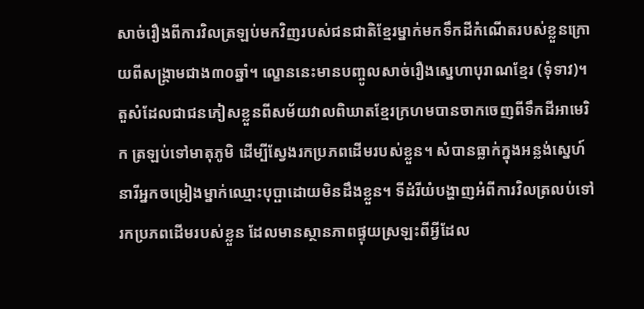សាច់រឿងពីការវិលត្រឡប់មកវិញរបស់ជនជាតិខ្មែរម្នាក់មកទឹកដីកំណើតរបស់ខ្លួនក្រោយពីសង្គ្រាមជាង៣០ឆ្នាំ។ ល្ខោននេះមានបញ្ចូលសាច់រឿងស្នេហាបុរាណខ្មែរ (ទុំទាវ)។ តួសំដែលជាជនភៀសខ្លួនពីសម័យវាលពិឃាតខ្មែរក្រហមបានចាកចេញពីទឹកដីអាមេរិក ត្រឡប់ទៅមាតុភូមិ ដើម្បីស្វែងរកប្រភពដើមរបស់ខ្លួន។ សំបានធ្លាក់ក្នុងអន្លង់ស្នេហ៍នារីអ្នកចម្រៀងម្នាក់ឈ្មោះបុប្ផាដោយមិនដឹងខ្លួន។ ទីដំរីយំបង្ហាញអំពីការវិលត្រលប់ទៅរកប្រភពដើមរបស់ខ្លួន ដែលមានស្ថានភាពផ្ទុយស្រឡះពីអ្វីដែល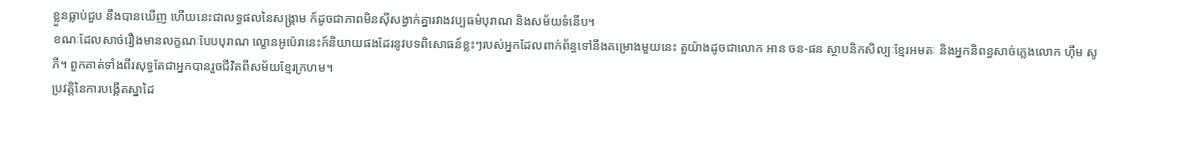ខ្លួនធ្លាប់ជួប នឹងបានឃើញ ហើយនេះជាលទ្ធផលនៃសង្គ្រាម ក៍ដូចជាភាពមិនស៊ីសង្វាក់គ្នារវាងវប្បធម៌បុរាណ និងសម័យទំនើប។
ខណៈដែលសាច់រឿងមានលក្ខណៈបែបបុរាណ ល្ខោនអូប៉េរានេះក៍និយាយផងដែរនូវបទពិសោធន៍ខ្លះៗរបស់អ្នកដែលពាក់ព័ន្ធទៅនឹងគម្រោងមួយនេះ តួយ៉ាងដូចជាលោក អាន ចន-ផន ស្ថាបនិកសិល្បៈខ្មែរអមតៈ និងអ្នកនិពន្ធសាច់ភ្លេងលោក ហ៊ឹម សូភី។ ពួកគាត់ទាំងពីរសុទ្ធតែជាអ្នកបានរួចជីវិតពីសម័យខ្មែរក្រហម។
ប្រវត្តិនៃការបង្កើតស្នាដៃ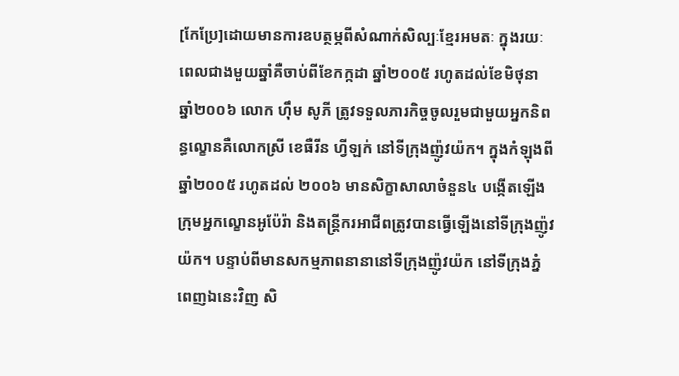[កែប្រែ]ដោយមានការឧបត្ថម្ភពីសំណាក់សិល្បៈខ្មែរអមតៈ ក្នុងរយៈពេលជាងមួយឆ្នាំគឺចាប់ពីខែកក្កដា ឆ្នាំ២០០៥ រហូតដល់ខែមិថុនា ឆ្នាំ២០០៦ លោក ហ៊ឹម សូភី ត្រូវទទួលភារកិច្ចចូលរួមជាមួយអ្នកនិពន្ធល្ខោនគឺលោកស្រី ខេធឺរីន ហ្វីឡក់ នៅទីក្រុងញ៉ូវយ៉ក។ ក្នុងកំឡុងពីឆ្នាំ២០០៥ រហូតដល់ ២០០៦ មានសិក្ខាសាលាចំនួន៤ បង្កើតឡើងក្រុមអ្នកល្ខោនអូប៉ែរ៉ា និងតន្ត្រីករអាជីពត្រូវបានធ្វើឡើងនៅទីក្រុងញ៉ូវយ៉ក។ បន្ទាប់ពីមានសកម្មភាពនានានៅទីក្រុងញ៉ូវយ៉ក នៅទីក្រុងភ្នំពេញឯនេះវិញ សិ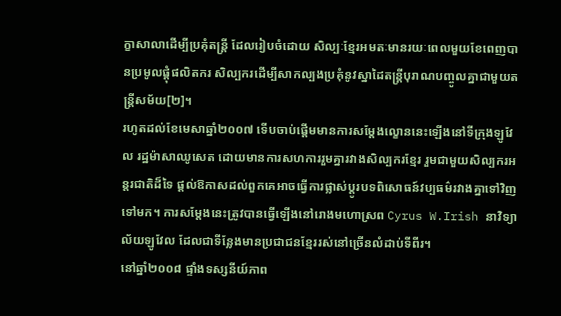ក្ខាសាលាដើម្បីប្រគុំតន្ត្រី ដែលរៀបចំដោយ សិល្បៈខែ្មរអមតៈមានរយៈពេលមួយខែពេញបានប្រមូលផ្ដុំផលិតករ សិល្បករដើម្បីសាកល្បងប្រគុំនូវស្នាដៃតន្ត្រីបុរាណបញ្ចូលគ្នាជាមួយតន្ត្រីសម័យ[២]។
រហូតដល់ខែមេសាឆ្នាំ២០០៧ ទើបចាប់ផ្ដើមមានការសម្ដែងល្ខោននេះឡើងនៅទីក្រុងឡូវែល រដ្ឋម៉ាសាឈូសេត ដោយមានការសហការរួមគ្នារវាងសិល្បករខ្មែរ រួមជាមួយសិល្បករអន្តរជាតិដ៏ទៃ ផ្ដល់ឱកាសដល់ពួកគេអាចធ្វើការផ្លាស់ប្ដូរបទពិសោធន៍វប្បធម៌រវាងគ្នាទៅវិញទៅមក។ ការសម្ដែងនេះត្រូវបានធ្វើឡើងនៅរោងមហោស្រព Cyrus W.Irish នាវិទ្យាល័យឡូវែល ដែលជាទីន្លែងមានប្រជាជនខ្មែររស់នៅច្រើនលំដាប់ទីពីរ។
នៅឆ្នាំ២០០៨ ផ្ទាំងទស្សនីយ៍ភាព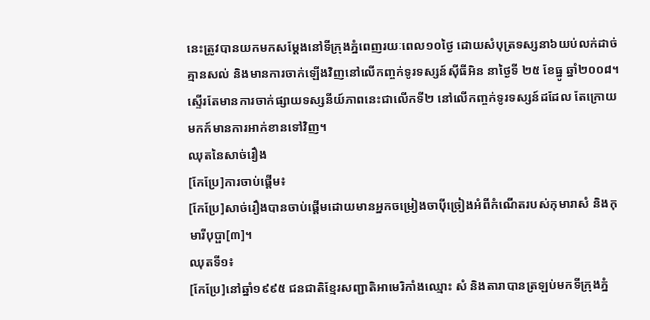នេះត្រូវបានយកមកសម្ដែងនៅទីក្រុងភ្នំពេញរយៈពេល១០ថ្ងៃ ដោយសំបុត្រទស្សនា៦យប់លក់ដាច់គ្មានសល់ និងមានការចាក់ឡើងវិញនៅលើកញ្ចក់ទូរទស្សន៍ស៊ីធីអិន នាថ្ងៃទី ២៥ ខែធ្នូ ឆ្នាំ២០០៨។ ស្ទើរតែមានការចាក់ផ្សាយទស្សនីយ៍ភាពនេះជាលើកទី២ នៅលើកញ្ចក់ទូរទស្សន៍ដដែល តែក្រោយមកក៍មានការអាក់ខានទៅវិញ។
ឈុតនៃសាច់រឿង
[កែប្រែ]ការចាប់ផ្ដើម៖
[កែប្រែ]សាច់រឿងបានចាប់ផ្តើមដោយមានអ្នកចម្រៀងចាប៉ីច្រៀងអំពីកំណើតរបស់កុមារាសំ និងកុមារីបុប្ផា[៣]។
ឈុតទី១៖
[កែប្រែ]នៅឆ្នាំ១៩៩៥ ជនជាតិខ្មែរសញ្ជាតិអាមេរិកាំងឈ្មោះ សំ និងតារាបានត្រឡប់មកទីក្រុងភ្នំ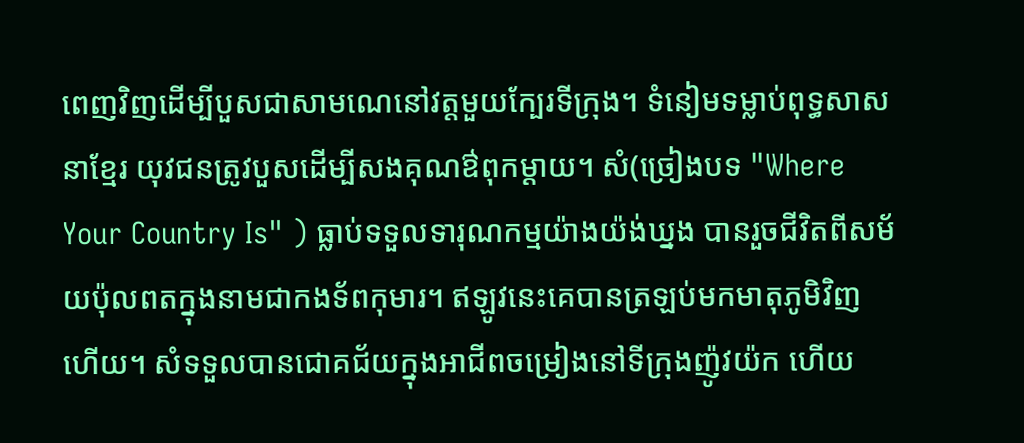ពេញវិញដើម្បីបួសជាសាមណេនៅវត្តមួយក្បែរទីក្រុង។ ទំនៀមទម្លាប់ពុទ្ធសាសនាខ្មែរ យុវជនត្រូវបួសដើម្បីសងគុណឳពុកម្ដាយ។ សំ(ច្រៀងបទ "Where Your Country Is" ) ធ្លាប់ទទួលទារុណកម្មយ៉ាងយ៉ង់ឃ្នង បានរួចជីវិតពីសម័យប៉ុលពតក្នុងនាមជាកងទ័ពកុមារ។ ឥឡូវនេះគេបានត្រឡប់មកមាតុភូមិវិញហើយ។ សំទទួលបានជោគជ័យក្នុងអាជីពចម្រៀងនៅទីក្រុងញ៉ូវយ៉ក ហើយ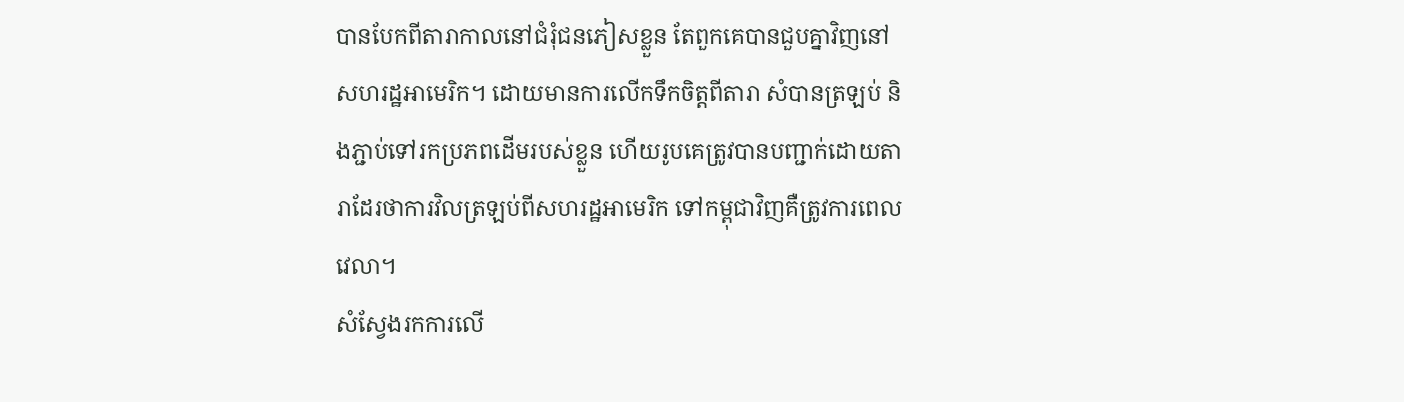បានបែកពីតារាកាលនៅជំរុំជនភៀសខ្លួន តែពួកគេបានជួបគ្នាវិញនៅសហរដ្ឋអាមេរិក។ ដោយមានការលើកទឹកចិត្តពីតារា សំបានត្រឡប់ និងភ្ជាប់ទៅរកប្រភពដើមរបស់ខ្លួន ហើយរូបគេត្រូវបានបញ្ជាក់ដោយតារាដែរថាការវិលត្រឡប់ពីសហរដ្ឋអាមេរិក ទៅកម្ពុជាវិញគឺត្រូវការពេលវេលា។
សំស្វែងរកការលើ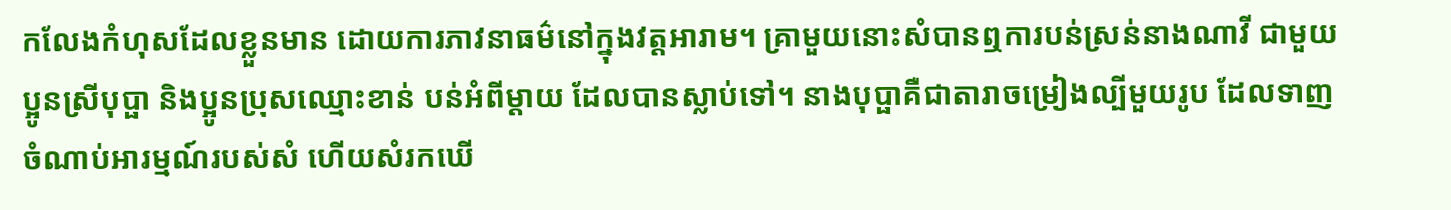កលែងកំហុសដែលខ្លួនមាន ដោយការភាវនាធម៌នៅក្នុងវត្តអារាម។ គ្រាមួយនោះសំបានឮការបន់ស្រន់នាងណាវី ជាមួយប្អូនស្រីបុប្ផា និងប្អូនប្រុសឈ្មោះខាន់ បន់អំពីម្ដាយ ដែលបានស្លាប់ទៅ។ នាងបុប្ផាគឺជាតារាចម្រៀងល្បីមួយរូប ដែលទាញចំណាប់អារម្មណ៍របស់សំ ហើយសំរកឃើ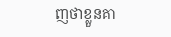ញថាខ្លួនគា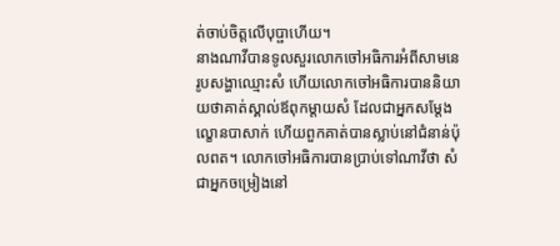ត់ចាប់ចិត្តលើបុប្ផាហើយ។
នាងណាវីបានទូលសួរលោកចៅអធិការអំពីសាមនេរូបសង្ហាឈ្មោះសំ ហើយលោកចៅអធិការបាននិយាយថាគាត់ស្គាល់ឪពុកម្ដាយសំ ដែលជាអ្នកសម្ដែងល្ខោនបាសាក់ ហើយពួកគាត់បានស្លាប់នៅជំនាន់ប៉ុលពត។ លោកចៅអធិការបានប្រាប់ទៅណាវីថា សំជាអ្នកចម្រៀងនៅ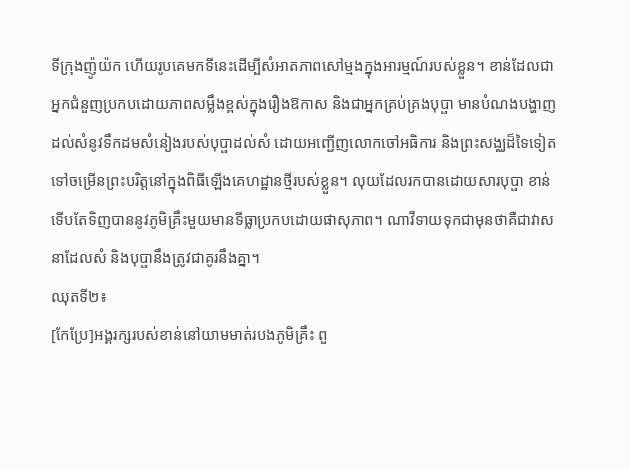ទីក្រុងញ៉ូយ៉ក ហើយរូបគេមកទីនេះដើម្បីសំអាតភាពសៅម្មងក្នុងអារម្មណ៍របស់ខ្លួន។ ខាន់ដែលជាអ្នកជំនួញប្រកបដោយភាពសម្លឹងខ្ពស់ក្នុងរឿងឱកាស និងជាអ្នកគ្រប់គ្រងបុប្ផា មានបំណងបង្ហាញដល់សំនូវទឹកដមសំនៀងរបស់បុប្ផាដល់សំ ដោយអញ្ជើញលោកចៅអធិការ និងព្រះសង្ឈដ៏ទៃទៀតទៅចម្រើនព្រះបរិត្តនៅក្នុងពិធីឡើងគេហដ្ឋានថ្មីរបស់ខ្លួន។ លុយដែលរកបានដោយសារបុប្ផា ខាន់ទើបតែទិញបាននូវភូមិគ្រឹះមួយមានទីធ្លាប្រកបដោយផាសុភាព។ ណាវីទាយទុកជាមុនថាគឺជាវាសនាដែលសំ និងបុប្ផានឹងត្រូវជាគូរនឹងគ្នា។
ឈុតទី២៖
[កែប្រែ]អង្គរក្សរបស់ខាន់នៅយាមមាត់របងភូមិគ្រឹះ ពួ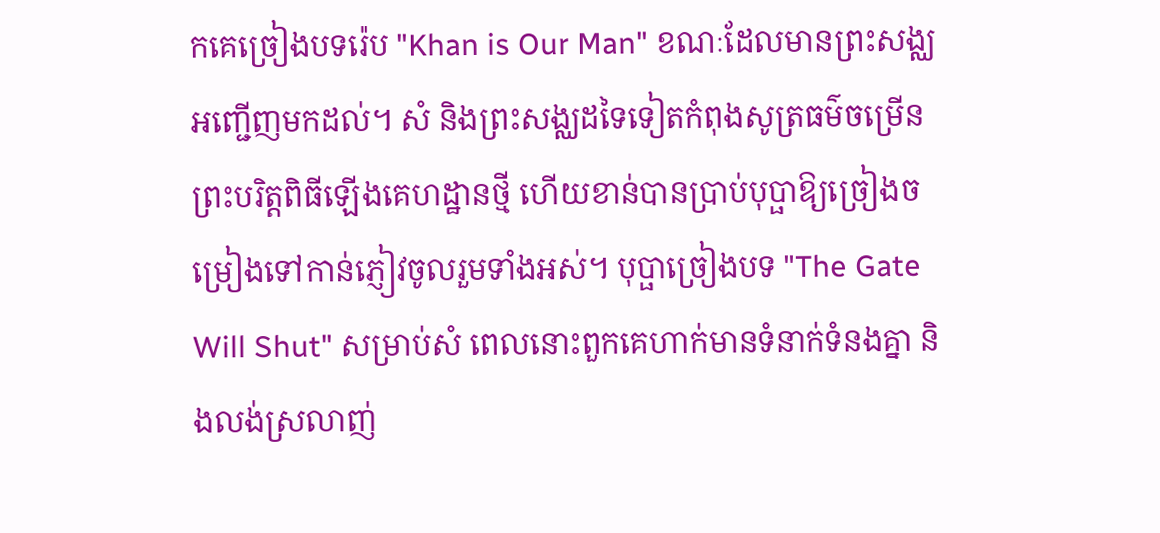កគេច្រៀងបទរ៉េប "Khan is Our Man" ខណៈដែលមានព្រះសង្ឈអញ្ជើញមកដល់។ សំ និងព្រះសង្ឈដទៃទៀតកំពុងសូត្រធម៌ចម្រើនព្រះបរិត្តពិធីឡើងគេហដ្ឋានថ្មី ហើយខាន់បានប្រាប់បុប្ផាឱ្យច្រៀងចម្រៀងទៅកាន់ភ្ញៀវចូលរួមទាំងអស់។ បុប្ផាច្រៀងបទ "The Gate Will Shut" សម្រាប់សំ ពេលនោះពួកគេហាក់មានទំនាក់ទំនងគ្នា និងលង់ស្រលាញ់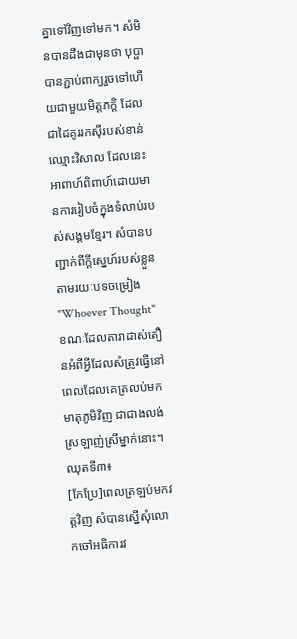គ្នាទៅវិញទៅមក។ សំមិនបានដឹងជាមុនថា បុប្ផាបានភ្ជាប់ពាក្យរួចទៅហើយជាមួយមិត្តភក្តិ ដែលជាដៃគូររកស៊ីរបស់ខាន់ឈ្មោះវិសាល ដែលនេះអាពាហ៍ពិពាហ៍ដោយមានការរៀបចំក្នុងទំលាប់របស់សង្គមខ្មែរ។ សំបានបញ្ជាក់ពីក្ដីស្នេហ៍របស់ខ្លួនតាមរយៈបទចម្រៀង "Whoever Thought" ខណៈដែលតារាដាស់តឿនអំពីអ្វីដែលសំត្រូវធ្វើនៅពេលដែលគេត្រលប់មកមាតុភូមិវិញ ជាជាងលង់ស្រឡាញ់ស្រីម្នាក់នោះ។
ឈុតទី៣៖
[កែប្រែ]ពេលត្រឡប់មកវត្តវិញ សំបានស្នើសុំលោកចៅអធិការវ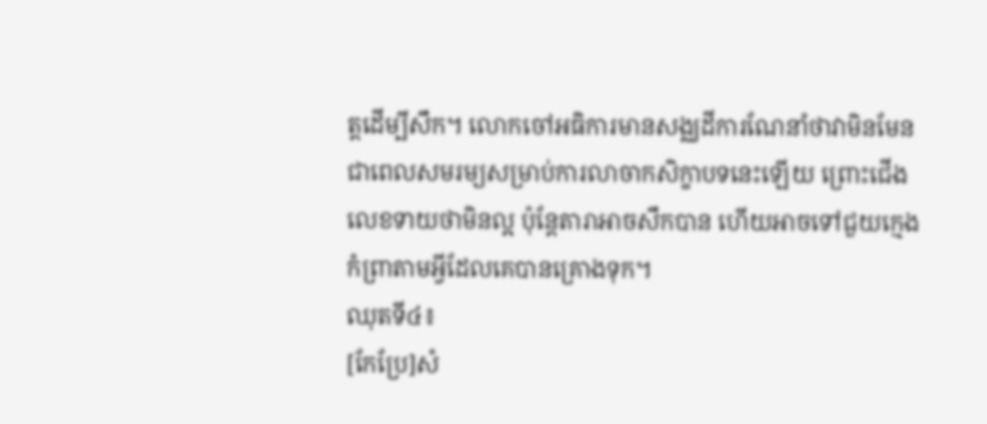ត្តដើម្បីសឹក។ លោកចៅអធិការមានសង្ឈដីការណែនាំថាវាមិនមែនជាពេលសមរម្យសម្រាប់ការលាចាកសិក្ខាបទនេះឡើយ ព្រោះជើងលេខទាយថាមិនល្អ ប៉ុន្តែតារាអាចសឹកបាន ហើយអាចទៅជួយក្មេងកំព្រាតាមអ្វីដែលគេបានគ្រោងទុក។
ឈុតទី៤៖
[កែប្រែ]សំ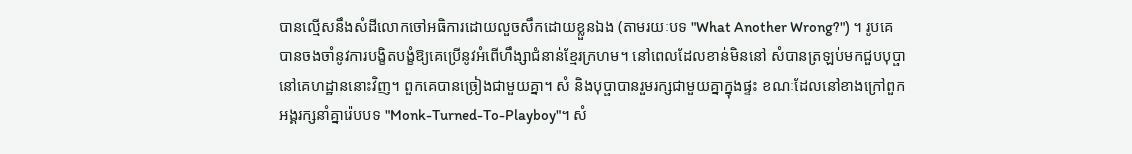បានល្មើសនឹងសំដីលោកចៅអធិការដោយលួចសឹកដោយខ្លួនឯង (តាមរយៈបទ "What Another Wrong?") ។ រូបគេបានចងចាំនូវការបង្ខិតបង្ខំឱ្យគេប្រើនូវអំពើហឹង្សាជំនាន់ខ្មែរក្រហម។ នៅពេលដែលខាន់មិននៅ សំបានត្រឡប់មកជួបបុប្ផានៅគេហដ្ឋាននោះវិញ។ ពួកគេបានច្រៀងជាមួយគ្នា។ សំ និងបុប្ផាបានរួមរក្សជាមួយគ្នាក្នុងផ្ទះ ខណៈដែលនៅខាងក្រៅពួកអង្គរក្សនាំគ្នារ៉េបបទ "Monk-Turned-To-Playboy"។ សំ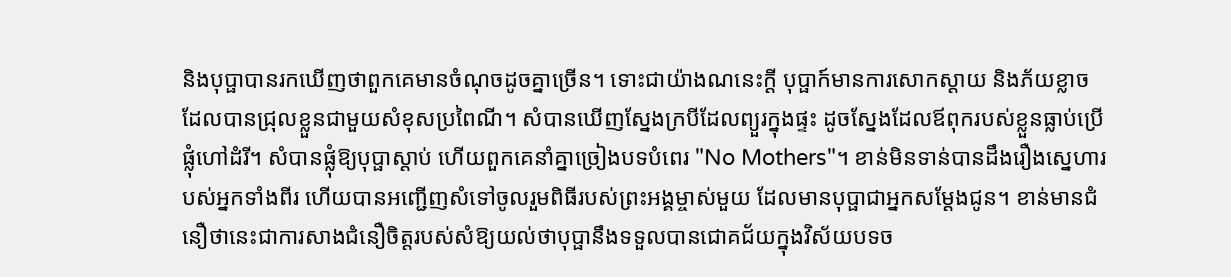និងបុប្ផាបានរកឃើញថាពួកគេមានចំណុចដូចគ្នាច្រើន។ ទោះជាយ៉ាងណនេះក្ដី បុប្ផាក៍មានការសោកស្ដាយ និងភ័យខ្លាច ដែលបានជ្រុលខ្លួនជាមួយសំខុសប្រពៃណី។ សំបានឃើញស្នែងក្របីដែលព្យួរក្នុងផ្ទះ ដូចស្នែងដែលឪពុករបស់ខ្លួនធ្លាប់ប្រើផ្លុំហៅដំរី។ សំបានផ្លុំឱ្យបុប្ផាស្ដាប់ ហើយពួកគេនាំគ្នាច្រៀងបទបំពេរ "No Mothers"។ ខាន់មិនទាន់បានដឹងរឿងស្នេហារបស់អ្នកទាំងពីរ ហើយបានអញ្ជើញសំទៅចូលរួមពិធីរបស់ព្រះអង្គម្ចាស់មួយ ដែលមានបុប្ផាជាអ្នកសម្ដែងជូន។ ខាន់មានជំនឿថានេះជាការសាងជំនឿចិត្តរបស់សំឱ្យយល់ថាបុប្ផានឹងទទួលបានជោគជ័យក្នុងវិស័យបទច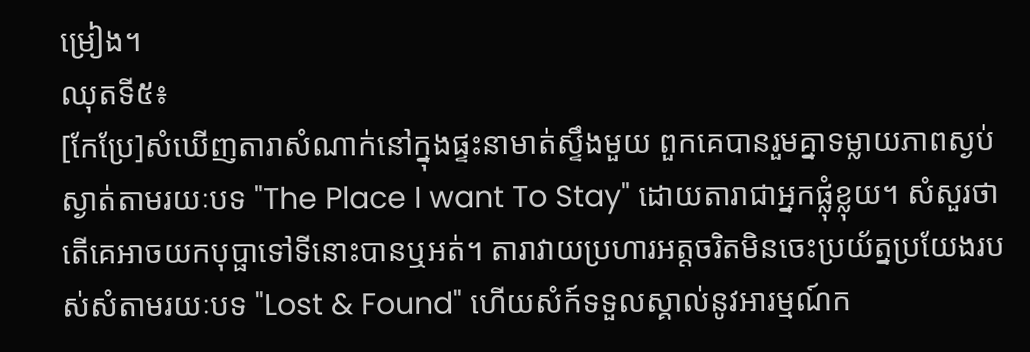ម្រៀង។
ឈុតទី៥៖
[កែប្រែ]សំឃើញតារាសំណាក់នៅក្នុងផ្ទះនាមាត់ស្ទឹងមួយ ពួកគេបានរួមគ្នាទម្លាយភាពស្ងប់ស្ងាត់តាមរយៈបទ "The Place I want To Stay" ដោយតារាជាអ្នកផ្លុំខ្លុយ។ សំសួរថាតើគេអាចយកបុប្ផាទៅទីនោះបានឬអត់។ តារាវាយប្រហារអត្តចរិតមិនចេះប្រយ័ត្នប្រយែងរបស់សំតាមរយៈបទ "Lost & Found" ហើយសំក៍ទទួលស្គាល់នូវអារម្មណ៍ក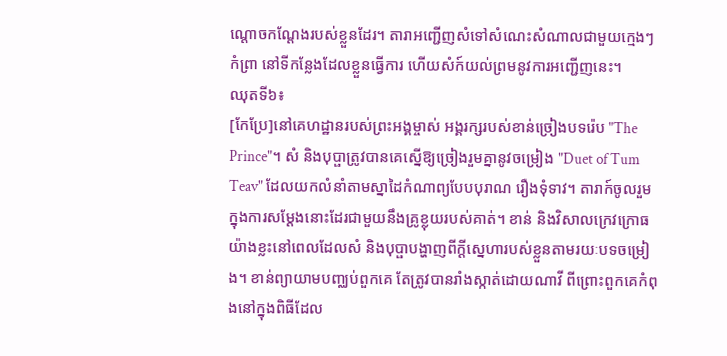ណ្ដោចកណ្ដែងរបស់ខ្លួនដែរ។ តារាអញ្ជើញសំទៅសំណេះសំណាលជាមួយក្មេងៗកំព្រា នៅទីកន្លែងដែលខ្លួនធ្វើការ ហើយសំក៍យល់ព្រមនូវការអញ្ជើញនេះ។
ឈុតទី៦៖
[កែប្រែ]នៅគេហដ្ឋានរបស់ព្រះអង្គម្ចាស់ អង្គរក្សរបស់ខាន់ច្រៀងបទរ៉េប "The Prince"។ សំ និងបុប្ផាត្រូវបានគេស្នើឱ្យច្រៀងរួមគ្នានូវចម្រៀង "Duet of Tum Teav" ដែលយកលំនាំតាមស្នាដៃកំណាព្យបែបបុរាណ រឿងទុំទាវ។ តារាក៍ចូលរួមក្នុងការសម្ដែងនោះដែរជាមួយនឹងគ្រូខ្លុយរបស់គាត់។ ខាន់ និងវិសាលក្រេវក្រោធយ៉ាងខ្លះនៅពេលដែលសំ និងបុប្ផាបង្ហាញពីក្ដីស្នេហារបស់ខ្លួនតាមរយៈបទចម្រៀង។ ខាន់ព្យាយាមបញ្ឈប់ពួកគេ តែត្រូវបានរាំងស្កាត់ដោយណាវី ពីព្រោះពួកគេកំពុងនៅក្នុងពិធីដែល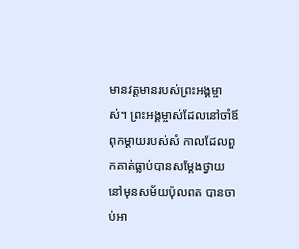មានវត្តមានរបស់ព្រះអង្គម្ចាស់។ ព្រះអង្គម្ចាស់ដែលនៅចាំឪពុកម្ដាយរបស់សំ កាលដែលពួកគាត់ធ្លាប់បានសម្ដែងថ្វាយនៅមុនសម័យប៉ុលពត បានចាប់អា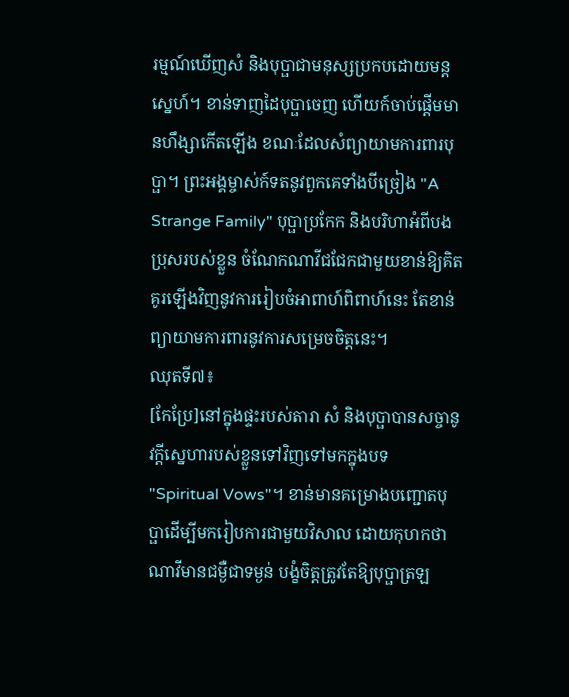រម្មណ៍ឃើញសំ និងបុប្ផាជាមនុស្សប្រកបដោយមន្ដស្នេហ៍។ ខាន់ទាញដៃបុប្ផាចេញ ហើយក៍ចាប់ផ្ដើមមានហឹង្សាកើតឡើង ខណៈដែលសំព្យាយាមការពារបុប្ផា។ ព្រះអង្គម្ចាស់ក៍ទតនូវពួកគេទាំងបីច្រៀង "A Strange Family" បុប្ផាប្រកែក និងបរិហាអំពីបងប្រុសរបស់ខ្លួន ចំណែកណាវីជជែកជាមួយខាន់ឱ្យគិតគូរឡើងវិញនូវការរៀបចំអាពាហ៍ពិពាហ៍នេះ តែខាន់ព្យាយាមការពារនូវការសម្រេចចិត្តនេះ។
ឈុតទី៧៖
[កែប្រែ]នៅក្នុងផ្ទះរបស់តារា សំ និងបុប្ផាបានសច្ចានូវក្ដីស្នេហារបស់ខ្លួនទៅវិញទៅមកក្នុងបទ "Spiritual Vows"។ ខាន់មានគម្រោងបញ្ជោតបុប្ផាដើម្បីមករៀបការជាមួយវិសាល ដោយកុហកថាណាវីមានជម្ងឺជាទម្ងន់ បង្ខំចិត្តត្រូវតែឱ្យបុប្ផាត្រឡ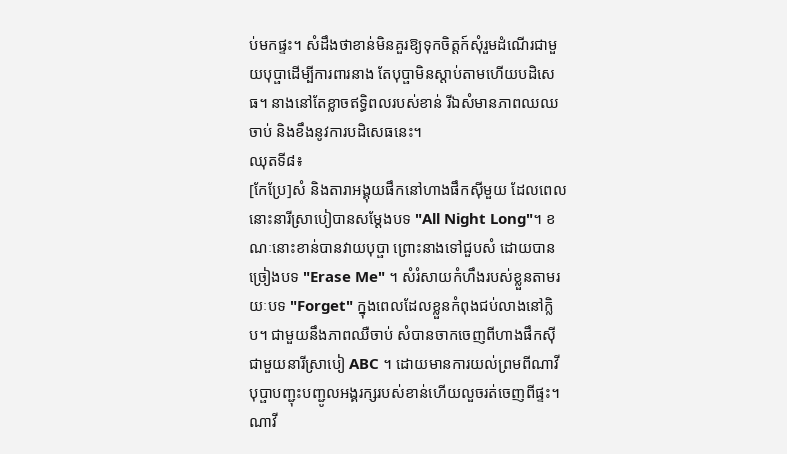ប់មកផ្ទះ។ សំដឹងថាខាន់មិនគួរឱ្យទុកចិត្តក៍សុំរួមដំណើរជាមួយបុប្ផាដើម្បីការពារនាង តែបុប្ផាមិនស្ដាប់តាមហើយបដិសេធ។ នាងនៅតែខ្លាចឥទ្ធិពលរបស់ខាន់ រីឯសំមានភាពឈឈចាប់ និងខឹងនូវការបដិសេធនេះ។
ឈុតទី៨៖
[កែប្រែ]សំ និងតារាអង្គុយផឹកនៅហាងផឹកស៊ីមួយ ដែលពេលនោះនារីស្រាបៀបានសម្ដែងបទ "All Night Long"។ ខណៈនោះខាន់បានវាយបុប្ផា ព្រោះនាងទៅជួបសំ ដោយបានច្រៀងបទ "Erase Me" ។ សំរំសាយកំហឹងរបស់ខ្លួនតាមរយៈបទ "Forget" ក្នុងពេលដែលខ្លួនកំពុងជប់លាងនៅក្លិប។ ជាមួយនឹងភាពឈឺចាប់ សំបានចាកចេញពីហាងផឹកស៊ីជាមួយនារីស្រាបៀ ABC ។ ដោយមានការយល់ព្រមពីណាវី បុប្ផាបញ្ជុះបញ្ជូលអង្គរក្សរបស់ខាន់ហើយលួចរត់ចេញពីផ្ទះ។ ណាវី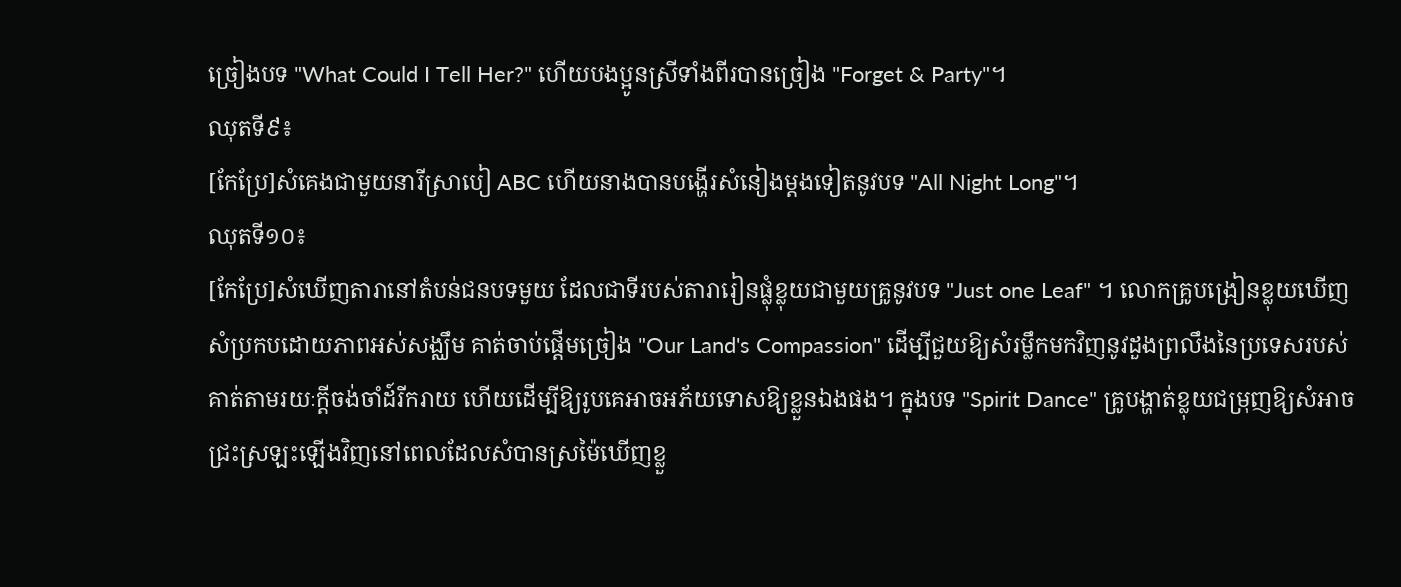ច្រៀងបទ "What Could I Tell Her?" ហើយបងប្អូនស្រីទាំងពីរបានច្រៀង "Forget & Party"។
ឈុតទី៩៖
[កែប្រែ]សំគេងជាមួយនារីស្រាបៀ ABC ហើយនាងបានបង្ហើរសំនៀងម្ដងទៀតនូវបទ "All Night Long"។
ឈុតទី១០៖
[កែប្រែ]សំឃើញតារានៅតំបន់ជនបទមួយ ដែលជាទីរបស់តារារៀនផ្លុំខ្លុយជាមួយគ្រូនូវបទ "Just one Leaf" ។ លោកគ្រូបង្រៀនខ្លុយឃើញសំប្រកបដោយភាពអស់សង្ឈឹម គាត់ចាប់ផ្ដើមច្រៀង "Our Land's Compassion" ដើម្បីជួយឱ្យសំរម្លឹកមកវិញនូវដួងព្រលឹងនៃប្រទេសរបស់គាត់តាមរយៈក្ដីចង់ចាំដ៍រីករាយ ហើយដើម្បីឱ្យរូបគេអាចអភ័យទោសឱ្យខ្លួនឯងផង។ ក្នុងបទ "Spirit Dance" គ្រូបង្ហាត់ខ្លុយជម្រុញឱ្យសំអាចជ្រះស្រឡះឡើងវិញនៅពេលដែលសំបានស្រម៉ៃឃើញខ្លួ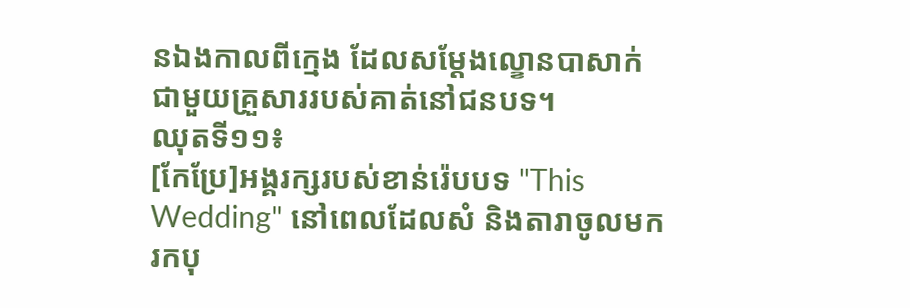នឯងកាលពីក្មេង ដែលសម្ដែងល្ខោនបាសាក់ជាមួយគ្រួសាររបស់គាត់នៅជនបទ។
ឈុតទី១១៖
[កែប្រែ]អង្គរក្សរបស់ខាន់រ៉េបបទ "This Wedding" នៅពេលដែលសំ និងតារាចូលមករកបុ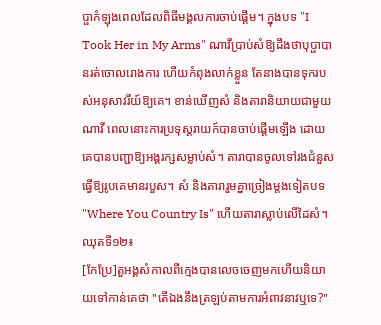ប្ផាកំឡុងពេលដែលពិធីមង្គលការចាប់ផ្ដើម។ ក្នុងបទ "I Took Her in My Arms" ណាវីប្រាប់សំឱ្យដឹងថាបុប្ផាបានរត់ចោលរោងការ ហើយកំពុងលាក់ខ្លួន តែនាងបានទុករបស់អនុសាវរីយ៍ឱ្យគេ។ ខាន់ឃើញសំ និងតារានិយាយជាមួយណាវី ពេលនោះការប្រទុស្ដរាយក៍បានចាប់ផ្ដើមឡើង ដោយគេបានបញ្ជាឱ្យអង្គរក្សសម្លាប់សំ។ តារាបានចូលទៅរងជំនួសធ្វើឱ្យរូបគេមានរបួស។ សំ និងតារារួមគ្នាច្រៀងម្ដងទៀតបទ "Where You Country Is" ហើយតារាស្លាប់លើដៃសំ។
ឈុតទី១២៖
[កែប្រែ]តួអង្គសំកាលពីក្មេងបានលេចចេញមកហើយនិយាយទៅកាន់គេថា "តើឯងនឹងត្រឡប់តាមការអំពាវនាវឬទេ?"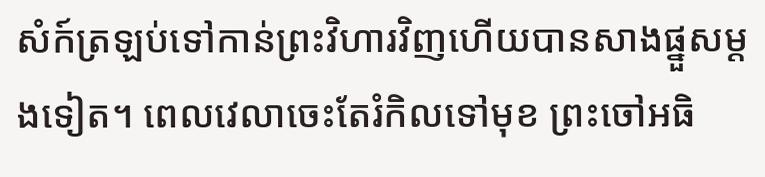សំក៍ត្រឡប់ទៅកាន់ព្រះវិហារវិញហើយបានសាងផ្នួសម្ដងទៀត។ ពេលវេលាចេះតែរំកិលទៅមុខ ព្រះចៅអធិ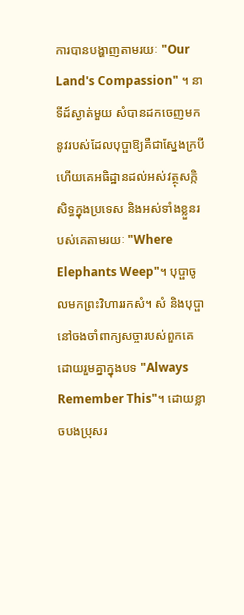ការបានបង្ហាញតាមរយៈ "Our Land's Compassion" ។ នាទីដ៍ស្ងាត់មួយ សំបានដកចេញមកនូវរបស់ដែលបុប្ផាឱ្យគឺជាស្នែងក្របី ហើយគេអធិដ្ឋានដល់អស់វត្ថុសក្កិសិទ្ធក្នុងប្រទេស និងអស់ទាំងខ្លួនរបស់គេតាមរយៈ "Where Elephants Weep"។ បុប្ផាចូលមកព្រះវិហាររកសំ។ សំ និងបុប្ផានៅចងចាំពាក្យសច្ចារបស់ពួកគេដោយរួមគ្នាក្នុងបទ "Always Remember This"។ ដោយខ្លាចបងប្រុសរ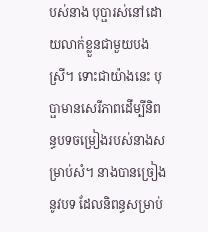បស់នាង បុប្ផារស់នៅដោយលាក់ខ្លួនជាមួយបងស្រី។ ទោះជាយ៉ាងនេះ បុប្ផាមានសេរីភាពដើម្បីនិពន្ធបទចម្រៀងរបស់នាងសម្រាប់សំ។ នាងបានច្រៀងនូវបទ ដែលនិពន្ធសម្រាប់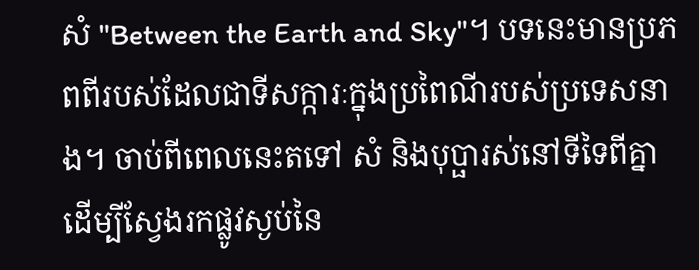សំ "Between the Earth and Sky"។ បទនេះមានប្រភពពីរបស់ដែលជាទីសក្ការៈក្នុងប្រពៃណីរបស់ប្រទេសនាង។ ចាប់ពីពេលនេះតទៅ សំ និងបុប្ផារស់នៅទីទៃពីគ្នាដើម្បីស្វែងរកផ្លូវស្ងប់នៃ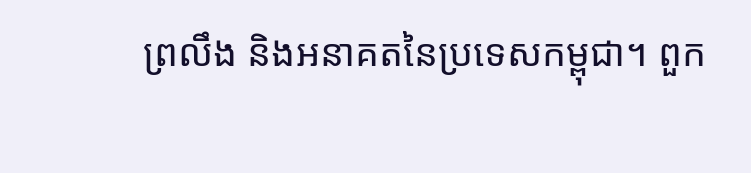ព្រលឹង និងអនាគតនៃប្រទេសកម្ពុជា។ ពួក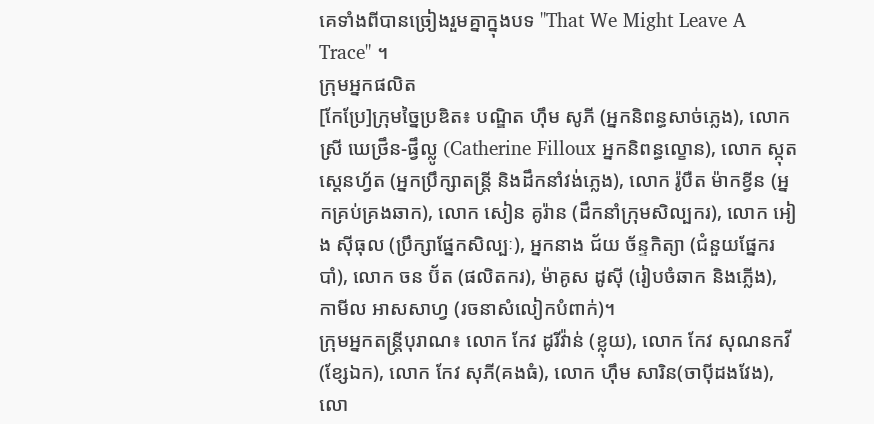គេទាំងពីបានច្រៀងរួមគ្នាក្នុងបទ "That We Might Leave A Trace" ។
ក្រុមអ្នកផលិត
[កែប្រែ]ក្រុមច្នៃប្រឌិត៖ បណ្ឌិត ហ៊ឹម សូភី (អ្នកនិពន្ធសាច់ភ្លេង), លោកស្រី ឃេថ្រឹន-ផ្វឹល្លូ (Catherine Filloux អ្នកនិពន្ធល្ខោន), លោក ស្កុត ស្តេនហ្វ័ត (អ្នកប្រឹក្សាតន្ត្រី និងដឹកនាំវង់ភ្លេង), លោក រ៉ូបឺត ម៉ាកខ្វីន (អ្នកគ្រប់គ្រងឆាក), លោក សៀន គូរ៉ាន (ដឹកនាំក្រុមសិល្បករ), លោក អៀង ស៊ីធុល (ប្រឹក្សាផ្នែកសិល្បៈ), អ្នកនាង ជ័យ ច័ន្ទកិត្យា (ជំនួយផ្នែករបាំ), លោក ចន ប៊័ត (ផលិតករ), ម៉ាគូស ដូស៊ី (រៀបចំឆាក និងភ្លើង), កាមីល អាសសាហ្វ (រចនាសំលៀកបំពាក់)។
ក្រុមអ្នកតន្ត្រីបុរាណ៖ លោក កែវ ដូរីវ៉ាន់ (ខ្លុយ), លោក កែវ សុណនកវី(ខ្សែឯក), លោក កែវ សុភី(គងធំ), លោក ហ៊ឹម សារិន(ចាប៉ីដងវែង), លោ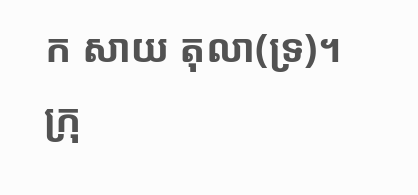ក សាយ តុលា(ទ្រ)។
ក្រុ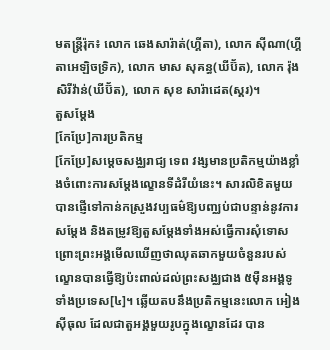មតន្ត្រីរ៉ុក៖ លោក ឆេងសារ៉ាត់(ហ្គីតា), លោក ស៊ីណា(ហ្គីតាអេឡិចទ្រិក), លោក មាស សុគន្ធ(ឃីប៊័ត), លោក រ៉ុង សិរីវ៉ាន់(ឃីប៊័ត), លោក សុខ សារ៉ាដេត(ស្គរ)។
តួសម្ដែង
[កែប្រែ]ការប្រតិកម្ម
[កែប្រែ]សម្ដេចសង្ឈរាជ្យ ទេព វង្សមានប្រតិកម្មយ៉ាងខ្លាំងចំពោះការសម្ដែងល្ខោនទីដំរីយំនេះ។ សារលិខិតមួយបានផ្ញើទៅកាន់កស្រួងវប្បធម៌ឱ្យបញ្ឈប់ជាបន្ទាន់នូវការសម្ដែង និងតម្រូវឱ្យតួសម្ដែងទាំងអស់ធ្វើការសុំទោស ព្រោះព្រះអង្គមើលឃើញថាឈុតឆាកមួយចំនួនរបស់ល្ខោនបានធ្វើឱ្យប៉ះពាល់ដល់ព្រះសង្ឈជាង ៥ម៉ឺនអង្គទូទាំងប្រទេស[៤]។ ឆ្លើយតបនឹងប្រតិកម្មនេះលោក អៀង ស៊ីធុល ដែលជាតួអង្គមួយរូបក្នុងល្ខោនដែរ បាន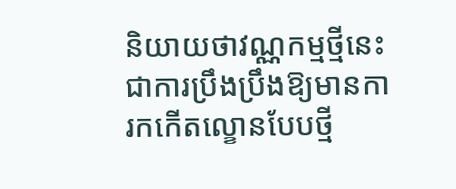និយាយថាវណ្ណកម្មថ្មីនេះជាការប្រឹងប្រឹងឱ្យមានការកកើតល្ខោនបែបថ្មី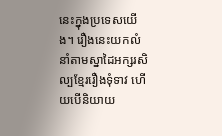នេះក្នុងប្រទេសយើង។ រឿងនេះយកលំនាំតាមស្នាដៃអក្សរសិល្បខ្មែររឿងទុំទាវ ហើយបើនិយាយ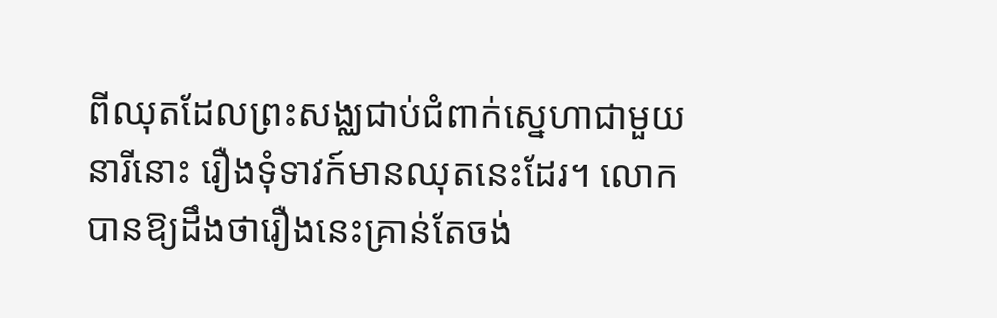ពីឈុតដែលព្រះសង្ឈជាប់ជំពាក់សេ្នហាជាមួយនារីនោះ រឿងទុំទាវក៍មានឈុតនេះដែរ។ លោកបានឱ្យដឹងថារឿងនេះគ្រាន់តែចង់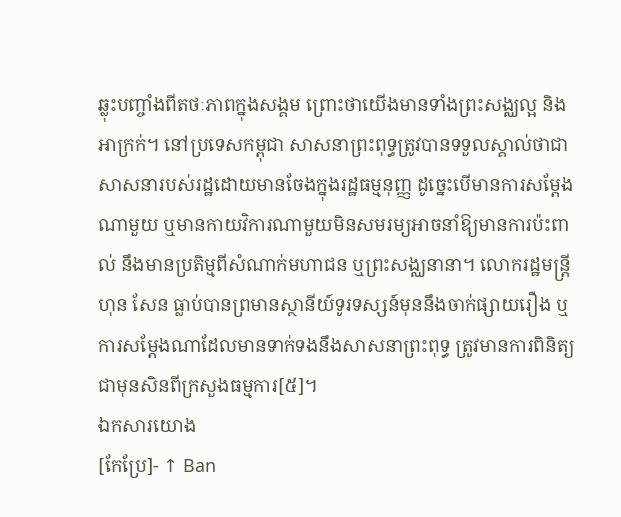ឆ្លុះបញ្ចាំងពីតថៈភាពក្នុងសង្គម ព្រោះថាយើងមានទាំងព្រះសង្ឈល្អ និងអាក្រក់។ នៅប្រទេសកម្ពុជា សាសនាព្រះពុទ្ធត្រូវបានទទួលស្គាល់ថាជាសាសនារបស់រដ្ឋដោយមានចែងក្នុងរដ្ឋធម្មនុញ្ញ ដូច្នេះបើមានការសម្ដែងណាមួយ ឬមានកាយវិការណាមួយមិនសមរម្យអាចនាំឱ្យមានការប៉ះពាល់ នឹងមានប្រតិម្មពីសំណាក់មហាជន ឬព្រះសង្ឈនានា។ លោករដ្ឋមន្ត្រី ហុន សែន ធ្លាប់បានព្រមានស្ថានីយ៍ទូរទស្សន៍មុននឹងចាក់ផ្សាយរឿង ឬការសម្ដែងណាដែលមានទាក់ទងនឹងសាសនាព្រះពុទ្ធ ត្រូវមានការពិនិត្យជាមុនសិនពីក្រសួងធម្មការ[៥]។
ឯកសារយោង
[កែប្រែ]- ↑ Ban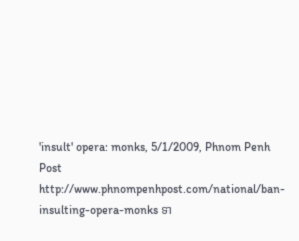'insult' opera: monks, 5/1/2009, Phnom Penh Post http://www.phnompenhpost.com/national/ban-insulting-opera-monks ទា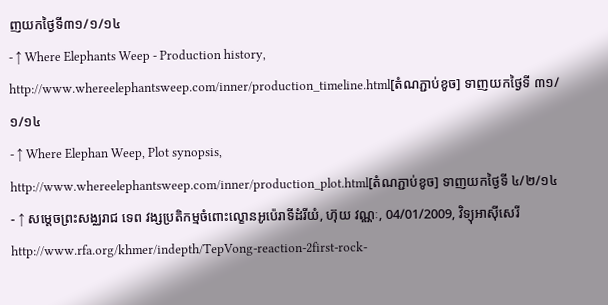ញយកថ្ងៃទី៣១/១/១៤
- ↑ Where Elephants Weep - Production history, http://www.whereelephantsweep.com/inner/production_timeline.html[តំណភ្ជាប់ខូច] ទាញយកថ្ងៃទី ៣១/១/១៤
- ↑ Where Elephan Weep, Plot synopsis, http://www.whereelephantsweep.com/inner/production_plot.html[តំណភ្ជាប់ខូច] ទាញយកថ្ងៃទី ៤/២/១៤
- ↑ សម្ដេចព្រះសង្ឈរាជ ទេព វង្សប្រតិកម្មចំពោះល្ខោនអូប៉េរាទីដំរីយំ, ហ៊ុយ វណ្ណៈ, 04/01/2009, វិទ្យុអាស៊ីសេរី http://www.rfa.org/khmer/indepth/TepVong-reaction-2first-rock-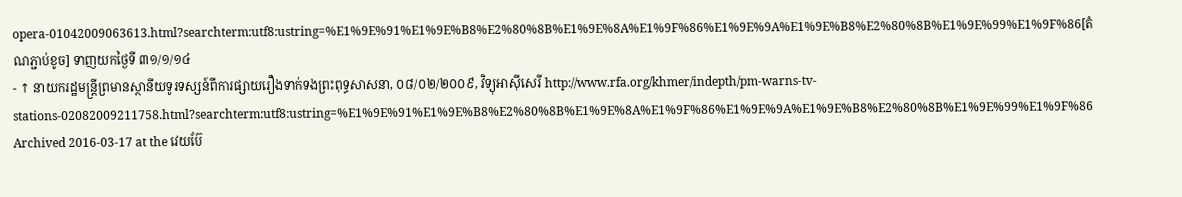opera-01042009063613.html?searchterm:utf8:ustring=%E1%9E%91%E1%9E%B8%E2%80%8B%E1%9E%8A%E1%9F%86%E1%9E%9A%E1%9E%B8%E2%80%8B%E1%9E%99%E1%9F%86[តំណភ្ជាប់ខូច] ទាញយកថ្ងៃទី ៣១/១/១៤
- ↑ នាយករដ្ឋមន្ត្រីព្រមានស្ថានីយទូរទស្សន៍ពីការផ្សាយរឿងទាក់ទងព្រះពុទ្ធសាសនា, ០៨/០២/២០០៩, វិទ្យុអាស៊ីសេរី http://www.rfa.org/khmer/indepth/pm-warns-tv-stations-02082009211758.html?searchterm:utf8:ustring=%E1%9E%91%E1%9E%B8%E2%80%8B%E1%9E%8A%E1%9F%86%E1%9E%9A%E1%9E%B8%E2%80%8B%E1%9E%99%E1%9F%86 Archived 2016-03-17 at the វេយប៊ែ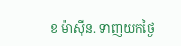ខ ម៉ាស៊ីន. ទាញយកថ្ងៃ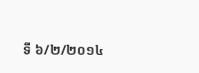ទី ៦/២/២០១៤